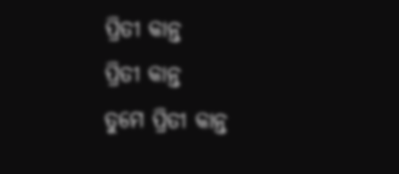ପ୍ରିତୀ କାନ୍ତ
ପ୍ରିତୀ କାନ୍ତ
ତୁମେ ପ୍ରିତୀ କାନ୍ତ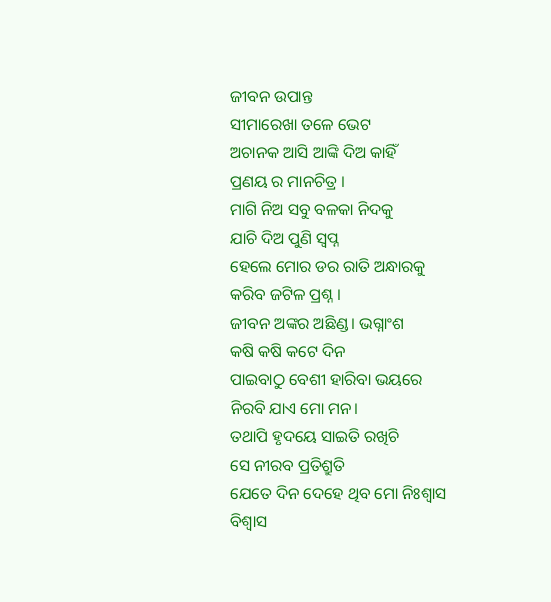ଜୀବନ ଉପାନ୍ତ
ସୀମାରେଖା ତଳେ ଭେଟ
ଅଚାନକ ଆସି ଆଙ୍କି ଦିଅ କାହିଁ
ପ୍ରଣୟ ର ମାନଚିତ୍ର ।
ମାଗି ନିଅ ସବୁ ବଳକା ନିଦକୁ
ଯାଚି ଦିଅ ପୁଣି ସ୍ୱପ୍ନ
ହେଲେ ମୋର ଡର ରାତି ଅନ୍ଧାରକୁ
କରିବ ଜଟିଳ ପ୍ରଶ୍ନ ।
ଜୀବନ ଅଙ୍କର ଅଛିଣ୍ଡ। ଭଗ୍ନାଂଶ
କଷି କଷି କଟେ ଦିନ
ପାଇବାଠୁ ବେଶୀ ହାରିବା ଭୟରେ
ନିରବି ଯାଏ ମୋ ମନ।
ତଥାପି ହୃଦୟେ ସାଇତି ରଖିଚି
ସେ ନୀରବ ପ୍ରତିଶ୍ରୁତି
ଯେତେ ଦିନ ଦେହେ ଥିବ ମୋ ନିଃଶ୍ୱାସ
ବିଶ୍ୱାସ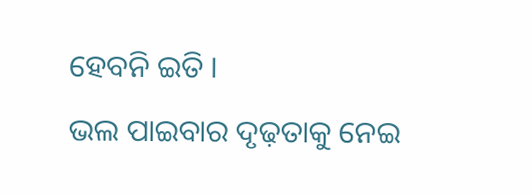ହେବନି ଇତି ।
ଭଲ ପାଇବାର ଦୃଢ଼ତାକୁ ନେଇ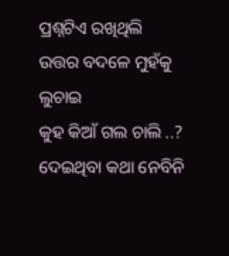ପ୍ରଶ୍ନଟିଏ ରଖିଥିଲି
ଉତ୍ତର ବଦଳେ ମୁହଁକୁ ଲୁଚାଇ
କୁହ କିଆଁ ଗଲ ଚାଲି ..?
ଦେଇଥିବା କଥା ନେବିନି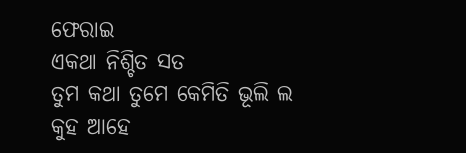ଫେରାଇ
ଏକଥା ନିଶ୍ଚିତ ସତ
ତୁମ କଥା ତୁମେ କେମିତି ଭୂଲି ଲ
କୁହ ଆହେ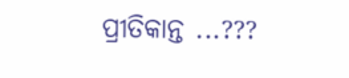ପ୍ରୀତିକାନ୍ତ ...???